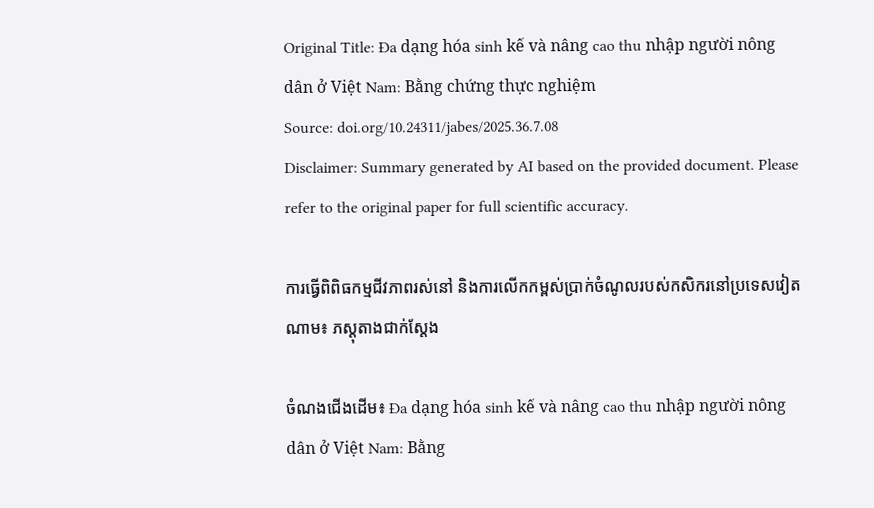Original Title: Đa dạng hóa sinh kế và nâng cao thu nhập người nông dân ở Việt Nam: Bằng chứng thực nghiệm
Source: doi.org/10.24311/jabes/2025.36.7.08
Disclaimer: Summary generated by AI based on the provided document. Please refer to the original paper for full scientific accuracy.

ការធ្វើពិពិធកម្មជីវភាពរស់នៅ និងការលើកកម្ពស់ប្រាក់ចំណូលរបស់កសិករនៅប្រទេសវៀតណាម៖ ភស្តុតាងជាក់ស្តែង

ចំណងជើងដើម៖ Đa dạng hóa sinh kế và nâng cao thu nhập người nông dân ở Việt Nam: Bằng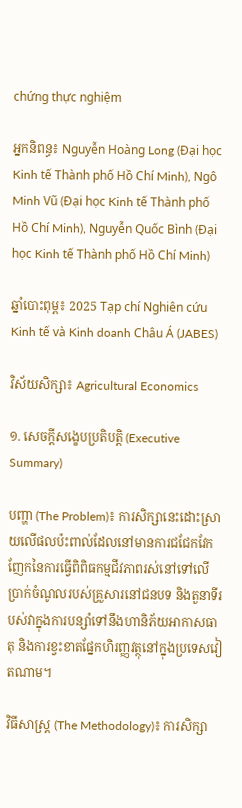chứng thực nghiệm

អ្នកនិពន្ធ៖ Nguyễn Hoàng Long (Đại học Kinh tế Thành phố Hồ Chí Minh), Ngô Minh Vũ (Đại học Kinh tế Thành phố Hồ Chí Minh), Nguyễn Quốc Bình (Đại học Kinh tế Thành phố Hồ Chí Minh)

ឆ្នាំបោះពុម្ព៖ 2025 Tạp chí Nghiên cứu Kinh tế và Kinh doanh Châu Á (JABES)

វិស័យសិក្សា៖ Agricultural Economics

១. សេចក្តីសង្ខេបប្រតិបត្តិ (Executive Summary)

បញ្ហា (The Problem)៖ ការសិក្សានេះដោះស្រាយលើផលប៉ះពាល់ដែលនៅមានការជជែកវែកញែកនៃការធ្វើពិពិធកម្មជីវភាពរស់នៅទៅលើប្រាក់ចំណូលរបស់គ្រួសារនៅជនបទ និងតួនាទីរបស់វាក្នុងការបន្សាំទៅនឹងហានិភ័យអាកាសធាតុ និងការខ្វះខាតផ្នែកហិរញ្ញវត្ថុនៅក្នុងប្រទេសវៀតណាម។

វិធីសាស្ត្រ (The Methodology)៖ ការសិក្សា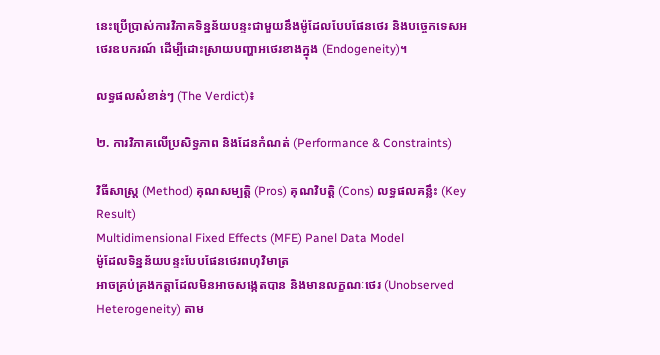នេះប្រើប្រាស់ការវិភាគទិន្នន័យបន្ទះជាមួយនឹងម៉ូដែលបែបផែនថេរ និងបច្ចេកទេសអថេរឧបករណ៍ ដើម្បីដោះស្រាយបញ្ហាអថេរខាងក្នុង (Endogeneity)។

លទ្ធផលសំខាន់ៗ (The Verdict)៖

២. ការវិភាគលើប្រសិទ្ធភាព និងដែនកំណត់ (Performance & Constraints)

វិធីសាស្ត្រ (Method) គុណសម្បត្តិ (Pros) គុណវិបត្តិ (Cons) លទ្ធផលគន្លឹះ (Key Result)
Multidimensional Fixed Effects (MFE) Panel Data Model
ម៉ូដែលទិន្នន័យបន្ទះបែបផែនថេរពហុវិមាត្រ
អាចគ្រប់គ្រងកត្តាដែលមិនអាចសង្កេតបាន និងមានលក្ខណៈថេរ (Unobserved Heterogeneity) តាម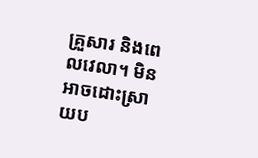គ្រួសារ និងពេលវេលា។ មិនអាចដោះស្រាយប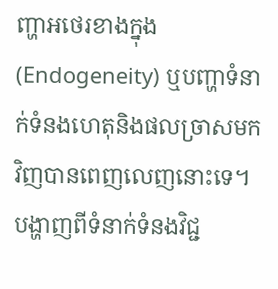ញ្ហាអថេរខាងក្នុង (Endogeneity) ឬបញ្ហាទំនាក់ទំនងហេតុនិងផលច្រាសមកវិញបានពេញលេញនោះទេ។ បង្ហាញពីទំនាក់ទំនងវិជ្ជ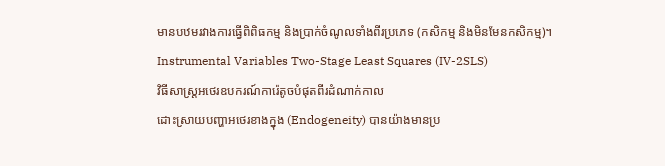មានបឋមរវាងការធ្វើពិពិធកម្ម និងប្រាក់ចំណូលទាំងពីរប្រភេទ (កសិកម្ម និងមិនមែនកសិកម្ម)។
Instrumental Variables Two-Stage Least Squares (IV-2SLS)
វិធីសាស្ត្រអថេរឧបករណ៍ការ៉េតូចបំផុតពីរដំណាក់កាល
ដោះស្រាយបញ្ហាអថេរខាងក្នុង (Endogeneity) បានយ៉ាងមានប្រ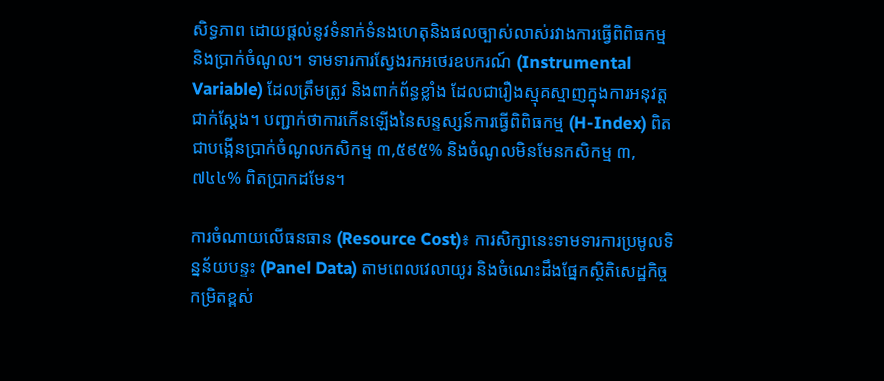សិទ្ធភាព ដោយផ្តល់នូវទំនាក់ទំនងហេតុនិងផលច្បាស់លាស់រវាងការធ្វើពិពិធកម្ម និងប្រាក់ចំណូល។ ទាមទារការស្វែងរកអថេរឧបករណ៍ (Instrumental Variable) ដែលត្រឹមត្រូវ និងពាក់ព័ន្ធខ្លាំង ដែលជារឿងស្មុគស្មាញក្នុងការអនុវត្តជាក់ស្តែង។ បញ្ជាក់ថាការកើនឡើងនៃសន្ទស្សន៍ការធ្វើពិពិធកម្ម (H-Index) ពិតជាបង្កើនប្រាក់ចំណូលកសិកម្ម ៣,៥៩៥% និងចំណូលមិនមែនកសិកម្ម ៣,៧៤៤% ពិតប្រាកដមែន។

ការចំណាយលើធនធាន (Resource Cost)៖ ការសិក្សានេះទាមទារការប្រមូលទិន្នន័យបន្ទះ (Panel Data) តាមពេលវេលាយូរ និងចំណេះដឹងផ្នែកស្ថិតិសេដ្ឋកិច្ចកម្រិតខ្ពស់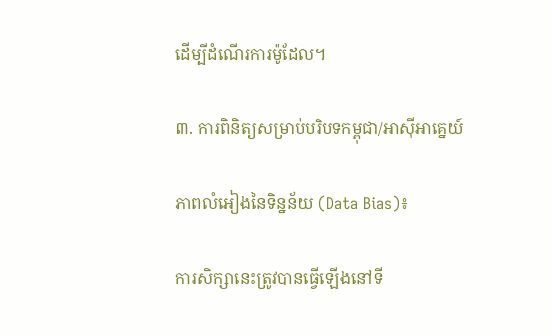ដើម្បីដំណើរការម៉ូដែល។

៣. ការពិនិត្យសម្រាប់បរិបទកម្ពុជា/អាស៊ីអាគ្នេយ៍

ភាពលំអៀងនៃទិន្នន័យ (Data Bias)៖

ការសិក្សានេះត្រូវបានធ្វើឡើងនៅទី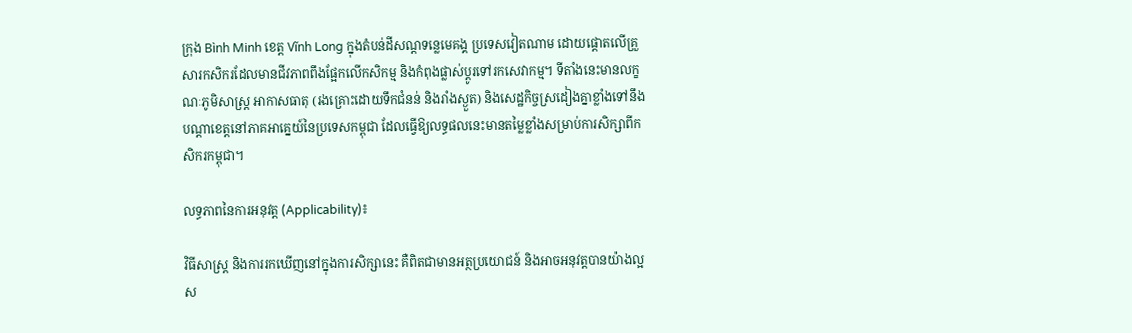ក្រុង Bình Minh ខេត្ត Vĩnh Long ក្នុងតំបន់ដីសណ្តទន្លេមេគង្គ ប្រទេសវៀតណាម ដោយផ្តោតលើគ្រួសារកសិករដែលមានជីវភាពពឹងផ្អែកលើកសិកម្ម និងកំពុងផ្លាស់ប្តូរទៅរកសេវាកម្ម។ ទីតាំងនេះមានលក្ខណៈភូមិសាស្ត្រ អាកាសធាតុ (រងគ្រោះដោយទឹកជំនន់ និងរាំងស្ងួត) និងសេដ្ឋកិច្ចស្រដៀងគ្នាខ្លាំងទៅនឹងបណ្តាខេត្តនៅភាគអាគ្នេយ៍នៃប្រទេសកម្ពុជា ដែលធ្វើឱ្យលទ្ធផលនេះមានតម្លៃខ្លាំងសម្រាប់ការសិក្សាពីកសិករកម្ពុជា។

លទ្ធភាពនៃការអនុវត្ត (Applicability)៖

វិធីសាស្ត្រ និងការរកឃើញនៅក្នុងការសិក្សានេះ គឺពិតជាមានអត្ថប្រយោជន៍ និងអាចអនុវត្តបានយ៉ាងល្អស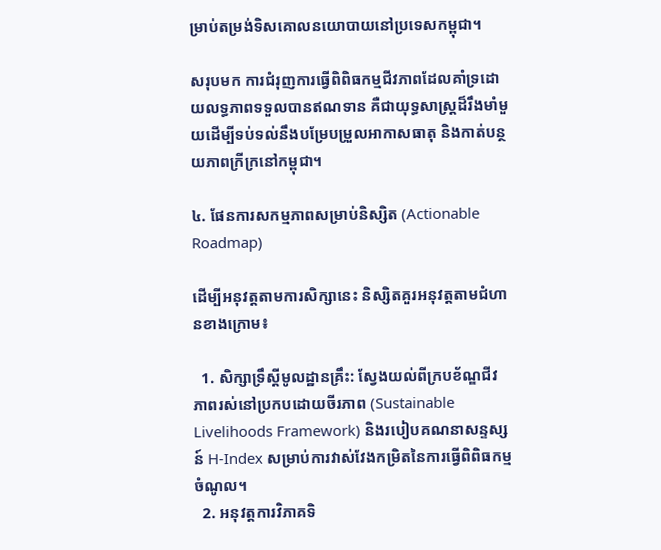ម្រាប់តម្រង់ទិសគោលនយោបាយនៅប្រទេសកម្ពុជា។

សរុបមក ការជំរុញការធ្វើពិពិធកម្មជីវភាពដែលគាំទ្រដោយលទ្ធភាពទទួលបានឥណទាន គឺជាយុទ្ធសាស្ត្រដ៏រឹងមាំមួយដើម្បីទប់ទល់នឹងបម្រែបម្រួលអាកាសធាតុ និងកាត់បន្ថយភាពក្រីក្រនៅកម្ពុជា។

៤. ផែនការសកម្មភាពសម្រាប់និស្សិត (Actionable Roadmap)

ដើម្បីអនុវត្តតាមការសិក្សានេះ និស្សិតគួរអនុវត្តតាមជំហានខាងក្រោម៖

  1. សិក្សាទ្រឹស្តីមូលដ្ឋានគ្រឹះ: ស្វែងយល់ពីក្របខ័ណ្ឌជីវភាពរស់នៅប្រកបដោយចីរភាព (Sustainable Livelihoods Framework) និងរបៀបគណនាសន្ទស្សន៍ H-Index សម្រាប់ការវាស់វែងកម្រិតនៃការធ្វើពិពិធកម្មចំណូល។
  2. អនុវត្តការវិភាគទិ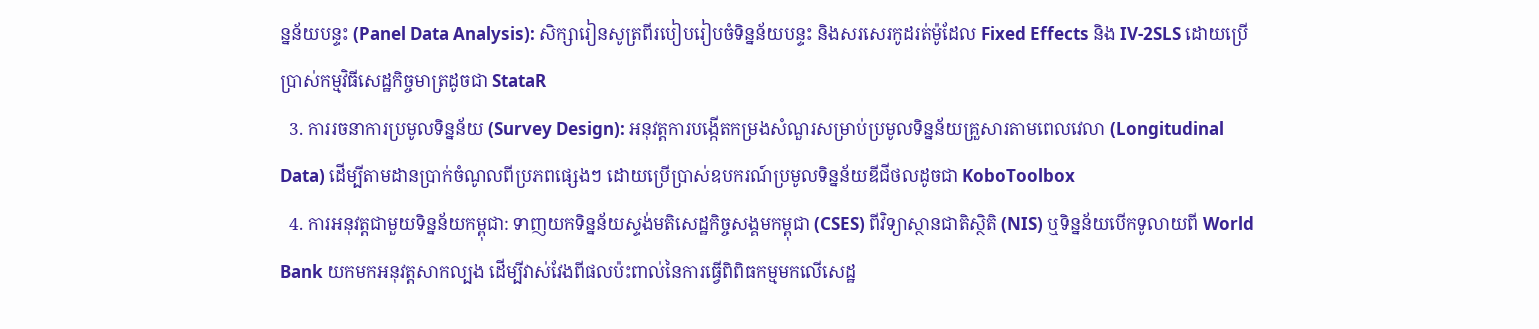ន្នន័យបន្ទះ (Panel Data Analysis): សិក្សារៀនសូត្រពីរបៀបរៀបចំទិន្នន័យបន្ទះ និងសរសេរកូដរត់ម៉ូដែល Fixed Effects និង IV-2SLS ដោយប្រើប្រាស់កម្មវិធីសេដ្ឋកិច្ចមាត្រដូចជា StataR
  3. ការរចនាការប្រមូលទិន្នន័យ (Survey Design): អនុវត្តការបង្កើតកម្រងសំណួរសម្រាប់ប្រមូលទិន្នន័យគ្រួសារតាមពេលវេលា (Longitudinal Data) ដើម្បីតាមដានប្រាក់ចំណូលពីប្រភពផ្សេងៗ ដោយប្រើប្រាស់ឧបករណ៍ប្រមូលទិន្នន័យឌីជីថលដូចជា KoboToolbox
  4. ការអនុវត្តជាមួយទិន្នន័យកម្ពុជា: ទាញយកទិន្នន័យស្ទង់មតិសេដ្ឋកិច្ចសង្គមកម្ពុជា (CSES) ពីវិទ្យាស្ថានជាតិស្ថិតិ (NIS) ឬទិន្នន័យបើកទូលាយពី World Bank យកមកអនុវត្តសាកល្បង ដើម្បីវាស់វែងពីផលប៉ះពាល់នៃការធ្វើពិពិធកម្មមកលើសេដ្ឋ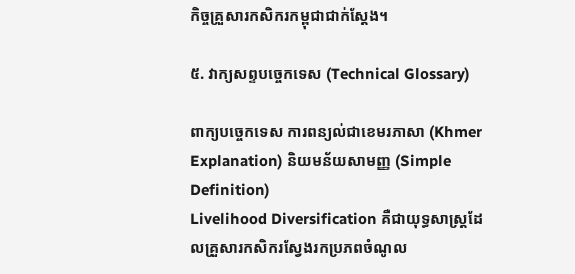កិច្ចគ្រួសារកសិករកម្ពុជាជាក់ស្តែង។

៥. វាក្យសព្ទបច្ចេកទេស (Technical Glossary)

ពាក្យបច្ចេកទេស ការពន្យល់ជាខេមរភាសា (Khmer Explanation) និយមន័យសាមញ្ញ (Simple Definition)
Livelihood Diversification គឺជាយុទ្ធសាស្ត្រដែលគ្រួសារកសិករស្វែងរកប្រភពចំណូល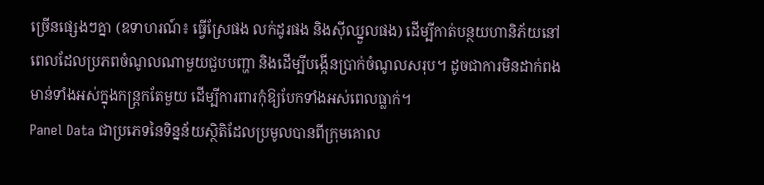ច្រើនផ្សេងៗគ្នា (ឧទាហរណ៍៖ ធ្វើស្រែផង លក់ដូរផង និងស៊ីឈ្នួលផង) ដើម្បីកាត់បន្ថយហានិភ័យនៅពេលដែលប្រភពចំណូលណាមួយជួបបញ្ហា និងដើម្បីបង្កើនប្រាក់ចំណូលសរុប។ ដូចជាការមិនដាក់ពងមាន់ទាំងអស់ក្នុងកន្ត្រកតែមួយ ដើម្បីការពារកុំឱ្យបែកទាំងអស់ពេលធ្លាក់។
Panel Data ជាប្រភេទនៃទិន្នន័យស្ថិតិដែលប្រមូលបានពីក្រុមគោល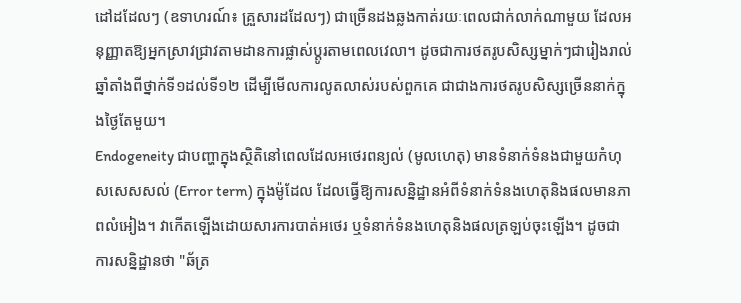ដៅដដែលៗ (ឧទាហរណ៍៖ គ្រួសារដដែលៗ) ជាច្រើនដងឆ្លងកាត់រយៈពេលជាក់លាក់ណាមួយ ដែលអនុញ្ញាតឱ្យអ្នកស្រាវជ្រាវតាមដានការផ្លាស់ប្តូរតាមពេលវេលា។ ដូចជាការថតរូបសិស្សម្នាក់ៗជារៀងរាល់ឆ្នាំតាំងពីថ្នាក់ទី១ដល់ទី១២ ដើម្បីមើលការលូតលាស់របស់ពួកគេ ជាជាងការថតរូបសិស្សច្រើននាក់ក្នុងថ្ងៃតែមួយ។
Endogeneity ជាបញ្ហាក្នុងស្ថិតិនៅពេលដែលអថេរពន្យល់ (មូលហេតុ) មានទំនាក់ទំនងជាមួយកំហុសសេសសល់ (Error term) ក្នុងម៉ូដែល ដែលធ្វើឱ្យការសន្និដ្ឋានអំពីទំនាក់ទំនងហេតុនិងផលមានភាពលំអៀង។ វាកើតឡើងដោយសារការបាត់អថេរ ឬទំនាក់ទំនងហេតុនិងផលត្រឡប់ចុះឡើង។ ដូចជាការសន្និដ្ឋានថា "ឆ័ត្រ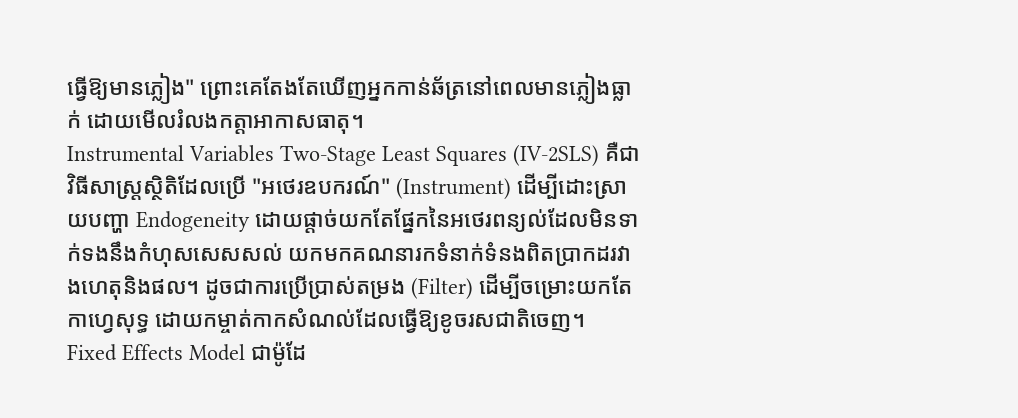ធ្វើឱ្យមានភ្លៀង" ព្រោះគេតែងតែឃើញអ្នកកាន់ឆ័ត្រនៅពេលមានភ្លៀងធ្លាក់ ដោយមើលរំលងកត្តាអាកាសធាតុ។
Instrumental Variables Two-Stage Least Squares (IV-2SLS) គឺជាវិធីសាស្ត្រស្ថិតិដែលប្រើ "អថេរឧបករណ៍" (Instrument) ដើម្បីដោះស្រាយបញ្ហា Endogeneity ដោយផ្តាច់យកតែផ្នែកនៃអថេរពន្យល់ដែលមិនទាក់ទងនឹងកំហុសសេសសល់ យកមកគណនារកទំនាក់ទំនងពិតប្រាកដរវាងហេតុនិងផល។ ដូចជាការប្រើប្រាស់តម្រង (Filter) ដើម្បីចម្រោះយកតែកាហ្វេសុទ្ធ ដោយកម្ចាត់កាកសំណល់ដែលធ្វើឱ្យខូចរសជាតិចេញ។
Fixed Effects Model ជាម៉ូដែ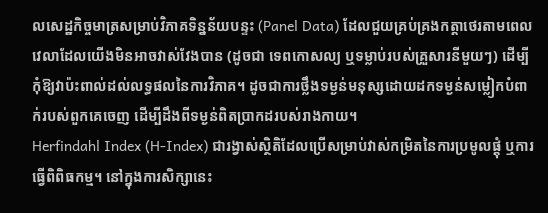លសេដ្ឋកិច្ចមាត្រសម្រាប់វិភាគទិន្នន័យបន្ទះ (Panel Data) ដែលជួយគ្រប់គ្រងកត្តាថេរតាមពេលវេលាដែលយើងមិនអាចវាស់វែងបាន (ដូចជា ទេពកោសល្យ ឬទម្លាប់របស់គ្រួសារនីមួយៗ) ដើម្បីកុំឱ្យវាប៉ះពាល់ដល់លទ្ធផលនៃការវិភាគ។ ដូចជាការថ្លឹងទម្ងន់មនុស្សដោយដកទម្ងន់សម្លៀកបំពាក់របស់ពួកគេចេញ ដើម្បីដឹងពីទម្ងន់ពិតប្រាកដរបស់រាងកាយ។
Herfindahl Index (H-Index) ជារង្វាស់ស្ថិតិដែលប្រើសម្រាប់វាស់កម្រិតនៃការប្រមូលផ្តុំ ឬការធ្វើពិពិធកម្ម។ នៅក្នុងការសិក្សានេះ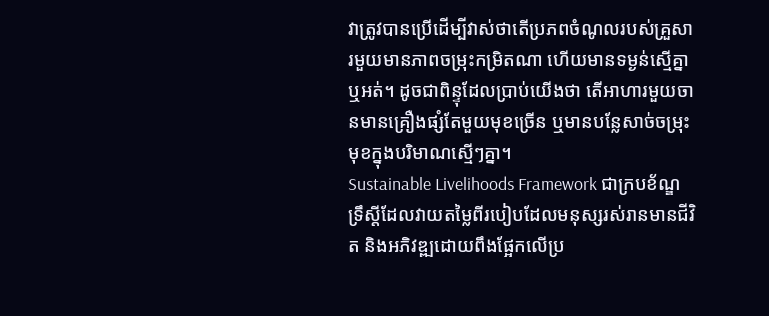វាត្រូវបានប្រើដើម្បីវាស់ថាតើប្រភពចំណូលរបស់គ្រួសារមួយមានភាពចម្រុះកម្រិតណា ហើយមានទម្ងន់ស្មើគ្នាឬអត់។ ដូចជាពិន្ទុដែលប្រាប់យើងថា តើអាហារមួយចានមានគ្រឿងផ្សំតែមួយមុខច្រើន ឬមានបន្លែសាច់ចម្រុះមុខក្នុងបរិមាណស្មើៗគ្នា។
Sustainable Livelihoods Framework ជាក្របខ័ណ្ឌទ្រឹស្តីដែលវាយតម្លៃពីរបៀបដែលមនុស្សរស់រានមានជីវិត និងអភិវឌ្ឍដោយពឹងផ្អែកលើប្រ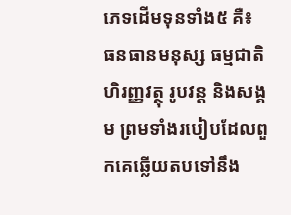ភេទដើមទុនទាំង៥ គឺ៖ ធនធានមនុស្ស ធម្មជាតិ ហិរញ្ញវត្ថុ រូបវន្ត និងសង្គម ព្រមទាំងរបៀបដែលពួកគេឆ្លើយតបទៅនឹង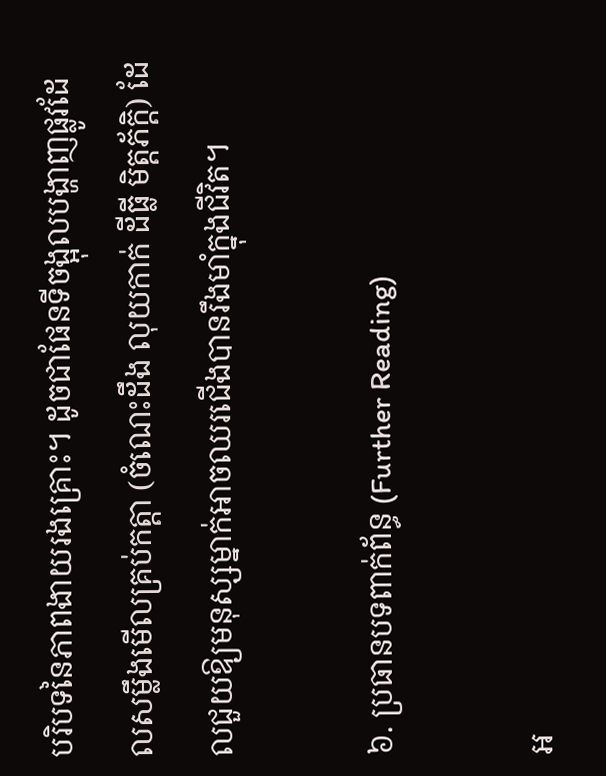បរិបទនៃភាពងាយរងគ្រោះ។ ដូចជាផែនទីចង្អុលបង្ហាញផ្លូវដែលសម្លឹងមើលគ្រប់កត្តា (ចំណេះដឹង លុយកាក់ ដីធ្លី មិត្តភ័ក្តិ) ដែលជួយឱ្យមនុស្សម្នាក់អាចឈរជើងបានរឹងមាំក្នុងជីវិត។

៦. ប្រធានបទពាក់ព័ន្ធ (Further Reading)

អ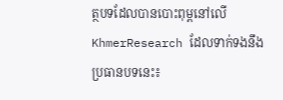ត្ថបទដែលបានបោះពុម្ពនៅលើ KhmerResearch ដែលទាក់ទងនឹងប្រធានបទនេះ៖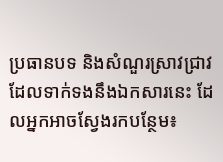ប្រធានបទ និងសំណួរស្រាវជ្រាវដែលទាក់ទងនឹងឯកសារនេះ ដែលអ្នកអាចស្វែងរកបន្ថែម៖